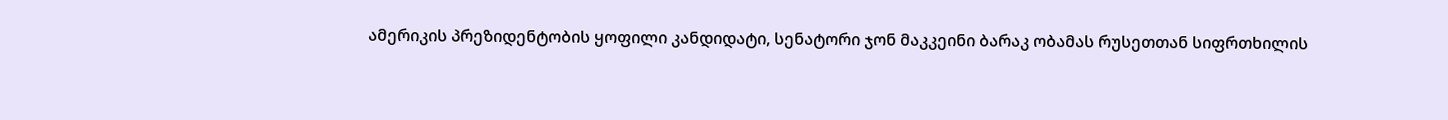ამერიკის პრეზიდენტობის ყოფილი კანდიდატი, სენატორი ჯონ მაკკეინი ბარაკ ობამას რუსეთთან სიფრთხილის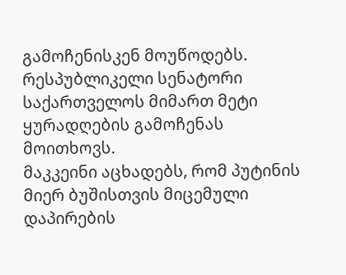გამოჩენისკენ მოუწოდებს. რესპუბლიკელი სენატორი საქართველოს მიმართ მეტი ყურადღების გამოჩენას მოითხოვს.
მაკკეინი აცხადებს, რომ პუტინის მიერ ბუშისთვის მიცემული დაპირების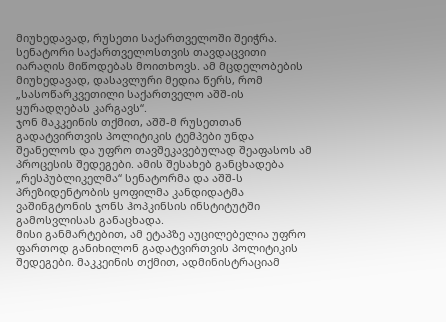მიუხედავად, რუსეთი საქართველოში შეიჭრა. სენატორი საქართველოსთვის თავდაცვითი იარაღის მიწოდებას მოითხოვს. ამ მცდელობების მიუხედავად, დასავლური მედია წერს, რომ „სასოწარკვეთილი საქართველო აშშ-ის ყურადღებას კარგავს“.
ჯონ მაკკეინის თქმით, აშშ-მ რუსეთთან გადატვირთვის პოლიტიკის ტემპები უნდა შეანელოს და უფრო თავშეკავებულად შეაფასოს ამ პროცესის შედეგები. ამის შესახებ განცხადება „რესპუბლიკელმა“ სენატორმა და აშშ-ს პრეზიდენტობის ყოფილმა კანდიდატმა ვაშინგტონის ჯონს ჰოპკინსის ინსტიტუტში გამოსვლისას განაცხადა.
მისი განმარტებით, ამ ეტაპზე აუცილებელია უფრო ფართოდ განიხილონ გადატვირთვის პოლიტიკის შედეგები. მაკკეინის თქმით, ადმინისტრაციამ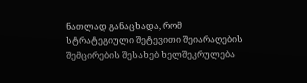ნათლად განაცხადა, რომ სტრატეგიული შეტევითი შეიარაღების შემცირების შესახებ ხელშეკრულება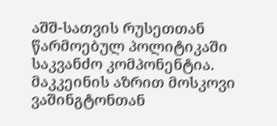აშშ-სათვის რუსეთთან წარმოებულ პოლიტიკაში საკვანძო კომპონენტია.
მაკკეინის აზრით მოსკოვი ვაშინგტონთან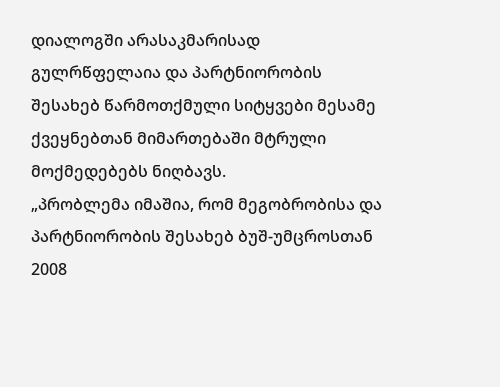დიალოგში არასაკმარისად გულრწფელაია და პარტნიორობის შესახებ წარმოთქმული სიტყვები მესამე ქვეყნებთან მიმართებაში მტრული მოქმედებებს ნიღბავს.
„პრობლემა იმაშია, რომ მეგობრობისა და პარტნიორობის შესახებ ბუშ-უმცროსთან 2008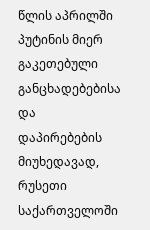წლის აპრილში პუტინის მიერ გაკეთებული განცხადებებისა და დაპირებების მიუხედავად, რუსეთი საქართველოში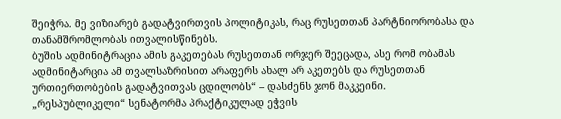შეიჭრა. მე ვიზიარებ გადატვირთვის პოლიტიკას, რაც რუსეთთან პარტნიორობასა და თანამშრომლობას ითვალისწინებს.
ბუშის ადმინიტრაცია ამის გაკეთებას რუსეთთან ორჯერ შეეცადა, ასე რომ ობამას ადმინიტარცია ამ თვალსაზრისით არაფერს ახალ არ აკეთებს და რუსეთთან ურთიერთობების გადატვითვას ცდილობს“ – დასძენს ჯონ მაკკეინი.
„რესპუბლიკელი“ სენატორმა პრაქტიკულად ეჭვის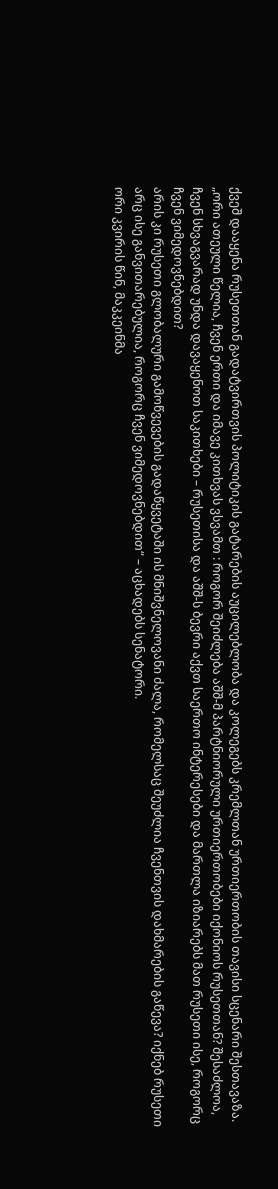ქვეშ დააყენა რუსეთთან გადატვირთვის პოლიტიკის გატარების აუცილებლობა და კოლეგებს კრემლთან ურთიერთობის თავისი სცენარი შესთავაზა.
„ორი ათეული წელია, ჩვენ ერთი და იმავე კითხვას ვსვამთ : როგორ შეიძლება აშშ-მ პარტნიორული ურთიერთობები იქონიოს რუსეთთან? შესაძლოა, ჩვენ სხვაგვარად უნდა დავაყენოთ საკითხები – რუსეთისა და აშშ-ს ბევრი აქვთ საერთო ინტერესები და მართლა იზიარებს მათ რუსეთი ისე, როგორც ჩვენ ვიმედოვნებდით?
არის კი რუსეთი გლობალური გამოწვევების გადაწყვეტაში ის მნიშვნელოვანი ძალა, რომელსაც შეუძლია ჩვენთვის დახმარების გაწევა? იქნებ რუსეთი არც ისე განვითარებულია, როგორც ჩვენ ვიმედოვნებდით“ – აცხადებს სენატორი.
ორი კვირის წინ, მაკკეინმა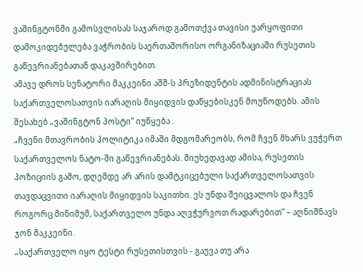ვაშინგტონში გამოსვლისას საჯაროდ გამოთქვა თავისი უარყოფითი დამოკიდებულება ვაჭრობის საერთაშორისო ორგანიზაციაში რუსეთის გაწევრიანებათან დაკავშირებით.
ამავე დროს სენატორი მაკკეინი აშშ-ს პრეზიდენტის ადმინისტრაციას საქართველოსათვის იარაღის მიყიდვის დაწყებისკენ მოუწოდებს. ამის შესახებ „ვაშინგტონ პოსტი“ იუწყება .
„ჩვენი მთავრობის პოლიტიკა იმაში მდგომარეობს, რომ ჩვენ მხარს ვუჭერთ საქართველოს ნატო-ში გაწევრიანებას. მიუხედავად ამისა, რუსეთის პოზიციის გამო, დღემდე არ არის დამტკიცებული საქართველოსათვის თავდაცვითი იარაღის მიყიდვის საკითხი. ეს უნდა შეიცვალოს და ჩვენ როგორც მინიმუმ, საქართველო უნდა აღვჭურვოთ რადარებით“ – აღნიშნავს ჯონ მაკკეინი.
„საქართველო იყო ტესტი რუსეთისთვის - გაუვა თუ არა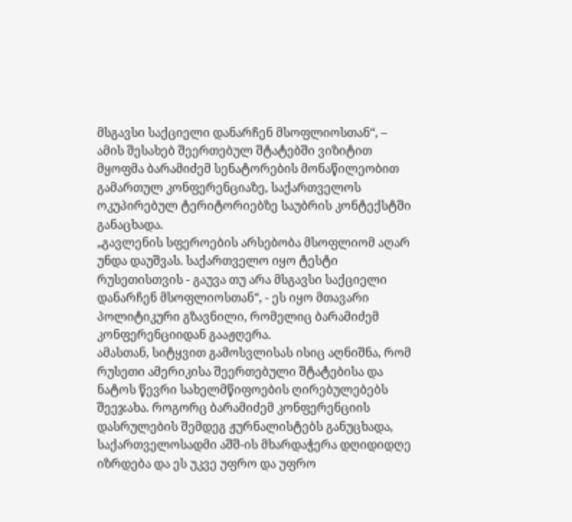მსგავსი საქციელი დანარჩენ მსოფლიოსთან“, – ამის შესახებ შეერთებულ შტატებში ვიზიტით მყოფმა ბარამიძემ სენატორების მონაწილეობით გამართულ კონფერენციაზე, საქართველოს ოკუპირებულ ტერიტორიებზე საუბრის კონტექსტში განაცხადა.
„გავლენის სფეროების არსებობა მსოფლიომ აღარ უნდა დაუშვას. საქართველო იყო ტესტი რუსეთისთვის - გაუვა თუ არა მსგავსი საქციელი დანარჩენ მსოფლიოსთან“, - ეს იყო მთავარი პოლიტიკური გზავნილი, რომელიც ბარამიძემ კონფერენციიდან გააჟღერა.
ამასთან, სიტყვით გამოსვლისას ისიც აღნიშნა, რომ რუსეთი ამერიკისა შეერთებული შტატებისა და ნატოს წევრი სახელმწიფოების ღირებულებებს შეეჯახა. როგორც ბარამიძემ კონფერენციის დასრულების შემდეგ ჟურნალისტებს განუცხადა, საქართველოსადმი აშშ-ის მხარდაჭერა დღიდიდღე იზრდება და ეს უკვე უფრო და უფრო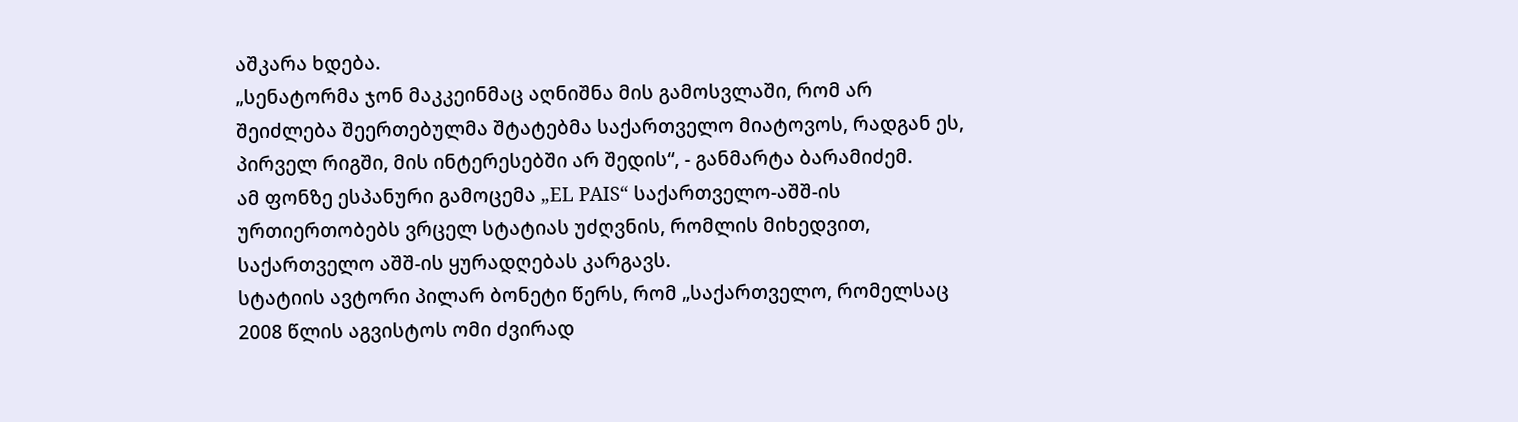აშკარა ხდება.
„სენატორმა ჯონ მაკკეინმაც აღნიშნა მის გამოსვლაში, რომ არ შეიძლება შეერთებულმა შტატებმა საქართველო მიატოვოს, რადგან ეს, პირველ რიგში, მის ინტერესებში არ შედის“, - განმარტა ბარამიძემ.
ამ ფონზე ესპანური გამოცემა „EL PAIS“ საქართველო-აშშ-ის ურთიერთობებს ვრცელ სტატიას უძღვნის, რომლის მიხედვით, საქართველო აშშ-ის ყურადღებას კარგავს.
სტატიის ავტორი პილარ ბონეტი წერს, რომ „საქართველო, რომელსაც 2008 წლის აგვისტოს ომი ძვირად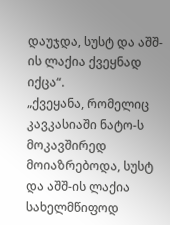დაუჯდა, სუსტ და აშშ-ის ლაქია ქვეყნად იქცა“.
„ქვეყანა, რომელიც კავკასიაში ნატო-ს მოკავშირედ მოიაზრებოდა, სუსტ და აშშ-ის ლაქია სახელმწიფოდ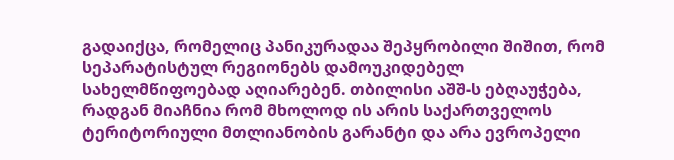გადაიქცა, რომელიც პანიკურადაა შეპყრობილი შიშით, რომ სეპარატისტულ რეგიონებს დამოუკიდებელ სახელმწიფოებად აღიარებენ. თბილისი აშშ-ს ებღაუჭება, რადგან მიაჩნია რომ მხოლოდ ის არის საქართველოს ტერიტორიული მთლიანობის გარანტი და არა ევროპელი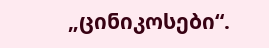„ცინიკოსები“.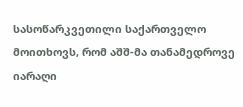სასოწარკვეთილი საქართველო მოითხოვს, რომ აშშ-მა თანამედროვე იარაღი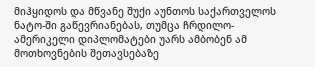მიჰყიდოს და მწვანე შუქი აუნთოს საქართველოს ნატო-ში გაწევრიანებას, თუმცა ჩრდილო-ამერიკელი დიპლომატები უარს ამბობენ ამ მოთხოვნების შეთავსებაზე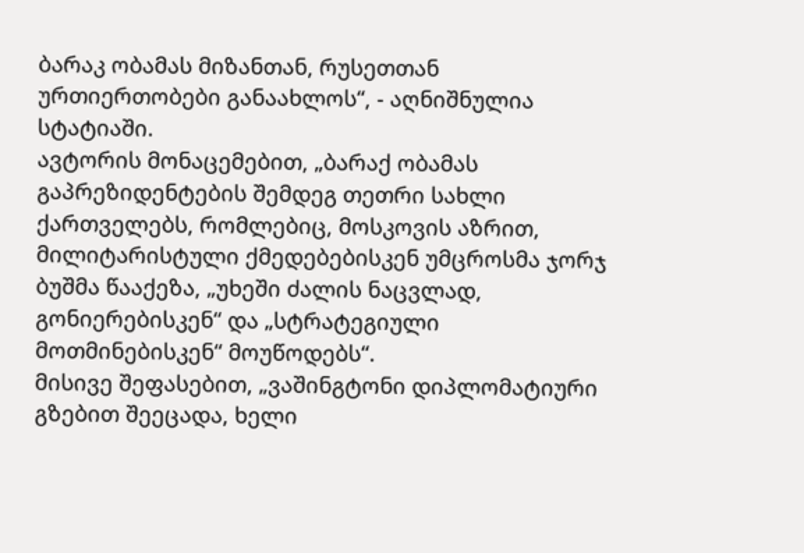ბარაკ ობამას მიზანთან, რუსეთთან ურთიერთობები განაახლოს“, - აღნიშნულია სტატიაში.
ავტორის მონაცემებით, „ბარაქ ობამას გაპრეზიდენტების შემდეგ თეთრი სახლი ქართველებს, რომლებიც, მოსკოვის აზრით, მილიტარისტული ქმედებებისკენ უმცროსმა ჯორჯ ბუშმა წააქეზა, „უხეში ძალის ნაცვლად, გონიერებისკენ“ და „სტრატეგიული მოთმინებისკენ“ მოუწოდებს“.
მისივე შეფასებით, „ვაშინგტონი დიპლომატიური გზებით შეეცადა, ხელი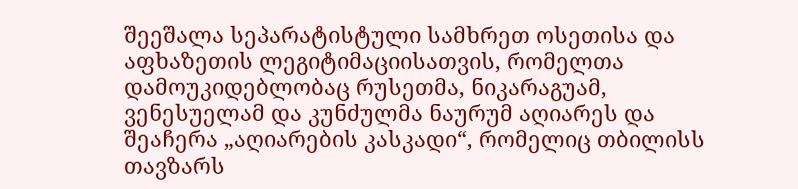შეეშალა სეპარატისტული სამხრეთ ოსეთისა და აფხაზეთის ლეგიტიმაციისათვის, რომელთა დამოუკიდებლობაც რუსეთმა, ნიკარაგუამ, ვენესუელამ და კუნძულმა ნაურუმ აღიარეს და შეაჩერა „აღიარების კასკადი“, რომელიც თბილისს თავზარს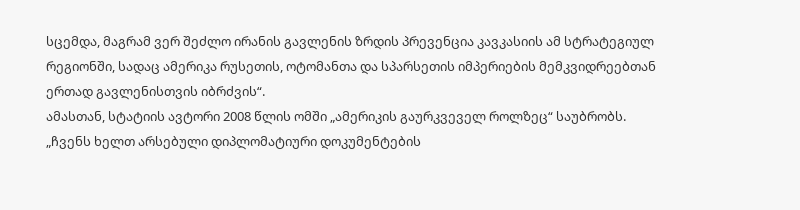სცემდა, მაგრამ ვერ შეძლო ირანის გავლენის ზრდის პრევენცია კავკასიის ამ სტრატეგიულ რეგიონში, სადაც ამერიკა რუსეთის, ოტომანთა და სპარსეთის იმპერიების მემკვიდრეებთან ერთად გავლენისთვის იბრძვის“.
ამასთან, სტატიის ავტორი 2008 წლის ომში „ამერიკის გაურკვეველ როლზეც“ საუბრობს.
„ჩვენს ხელთ არსებული დიპლომატიური დოკუმენტების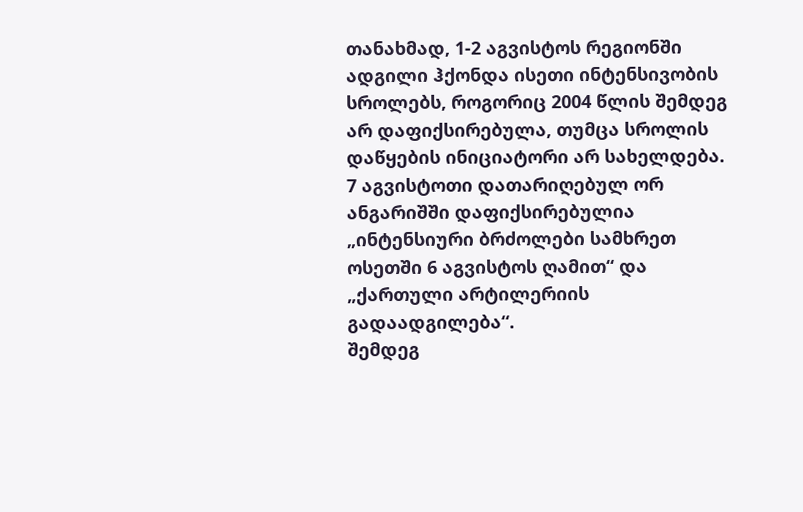თანახმად, 1-2 აგვისტოს რეგიონში ადგილი ჰქონდა ისეთი ინტენსივობის სროლებს, როგორიც 2004 წლის შემდეგ არ დაფიქსირებულა, თუმცა სროლის დაწყების ინიციატორი არ სახელდება. 7 აგვისტოთი დათარიღებულ ორ ანგარიშში დაფიქსირებულია „ინტენსიური ბრძოლები სამხრეთ ოსეთში 6 აგვისტოს ღამით“ და „ქართული არტილერიის გადაადგილება“.
შემდეგ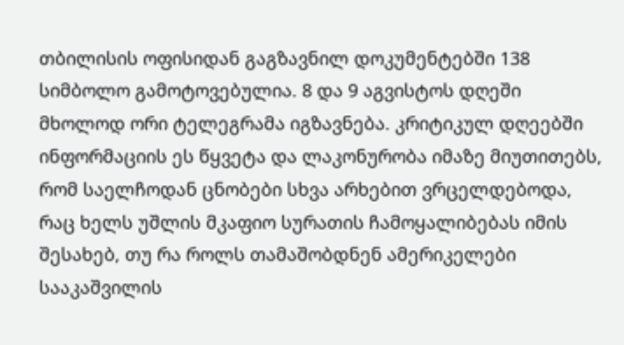თბილისის ოფისიდან გაგზავნილ დოკუმენტებში 138 სიმბოლო გამოტოვებულია. 8 და 9 აგვისტოს დღეში მხოლოდ ორი ტელეგრამა იგზავნება. კრიტიკულ დღეებში ინფორმაციის ეს წყვეტა და ლაკონურობა იმაზე მიუთითებს, რომ საელჩოდან ცნობები სხვა არხებით ვრცელდებოდა, რაც ხელს უშლის მკაფიო სურათის ჩამოყალიბებას იმის შესახებ, თუ რა როლს თამაშობდნენ ამერიკელები სააკაშვილის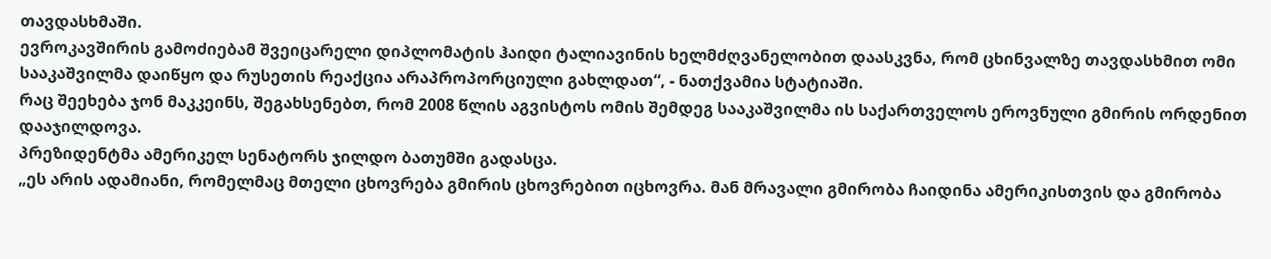თავდასხმაში.
ევროკავშირის გამოძიებამ შვეიცარელი დიპლომატის ჰაიდი ტალიავინის ხელმძღვანელობით დაასკვნა, რომ ცხინვალზე თავდასხმით ომი სააკაშვილმა დაიწყო და რუსეთის რეაქცია არაპროპორციული გახლდათ“, - ნათქვამია სტატიაში.
რაც შეეხება ჯონ მაკკეინს, შეგახსენებთ, რომ 2008 წლის აგვისტოს ომის შემდეგ სააკაშვილმა ის საქართველოს ეროვნული გმირის ორდენით დააჯილდოვა.
პრეზიდენტმა ამერიკელ სენატორს ჯილდო ბათუმში გადასცა.
„ეს არის ადამიანი, რომელმაც მთელი ცხოვრება გმირის ცხოვრებით იცხოვრა. მან მრავალი გმირობა ჩაიდინა ამერიკისთვის და გმირობა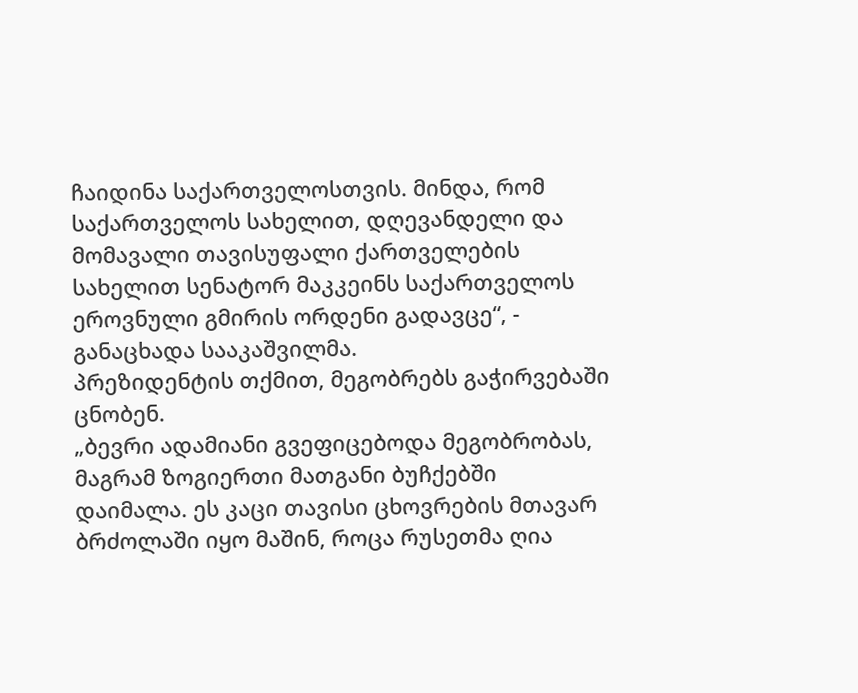ჩაიდინა საქართველოსთვის. მინდა, რომ საქართველოს სახელით, დღევანდელი და მომავალი თავისუფალი ქართველების სახელით სენატორ მაკკეინს საქართველოს ეროვნული გმირის ორდენი გადავცე“, - განაცხადა სააკაშვილმა.
პრეზიდენტის თქმით, მეგობრებს გაჭირვებაში ცნობენ.
„ბევრი ადამიანი გვეფიცებოდა მეგობრობას, მაგრამ ზოგიერთი მათგანი ბუჩქებში დაიმალა. ეს კაცი თავისი ცხოვრების მთავარ ბრძოლაში იყო მაშინ, როცა რუსეთმა ღია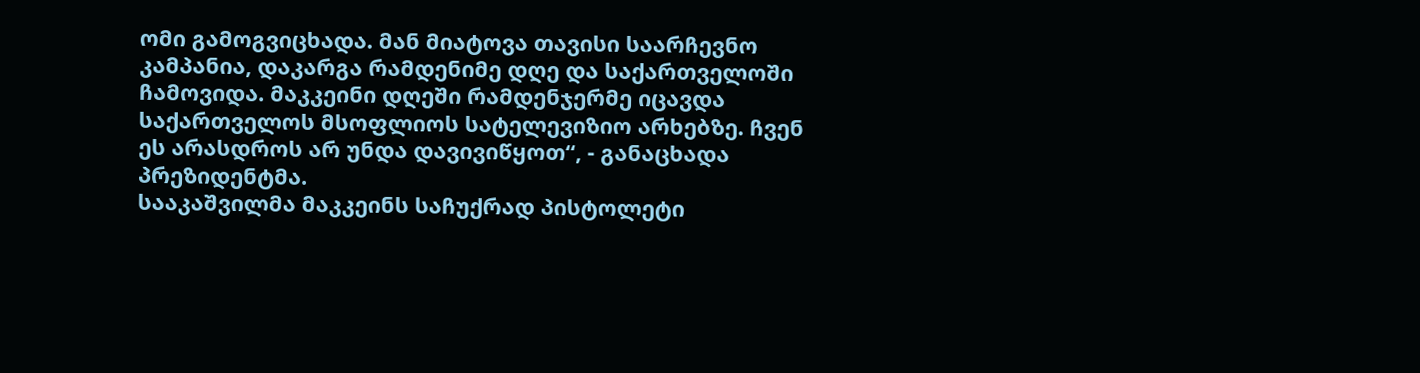ომი გამოგვიცხადა. მან მიატოვა თავისი საარჩევნო კამპანია, დაკარგა რამდენიმე დღე და საქართველოში ჩამოვიდა. მაკკეინი დღეში რამდენჯერმე იცავდა საქართველოს მსოფლიოს სატელევიზიო არხებზე. ჩვენ ეს არასდროს არ უნდა დავივიწყოთ“, - განაცხადა პრეზიდენტმა.
სააკაშვილმა მაკკეინს საჩუქრად პისტოლეტი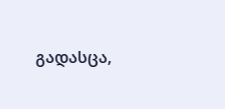გადასცა,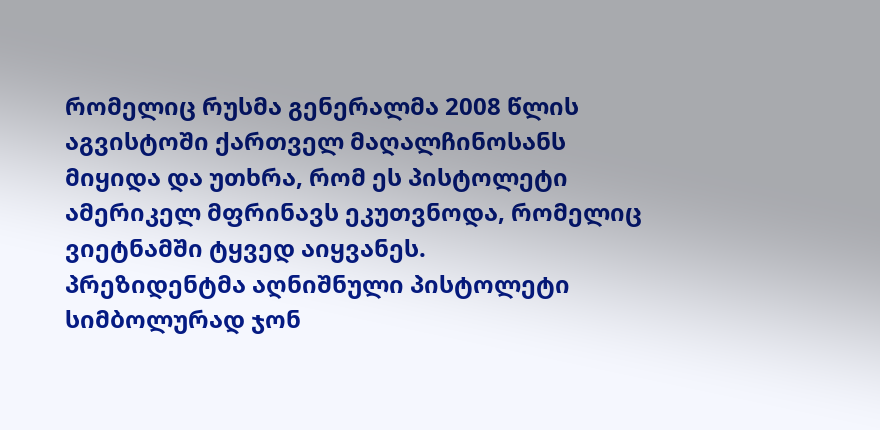რომელიც რუსმა გენერალმა 2008 წლის აგვისტოში ქართველ მაღალჩინოსანს მიყიდა და უთხრა, რომ ეს პისტოლეტი ამერიკელ მფრინავს ეკუთვნოდა, რომელიც ვიეტნამში ტყვედ აიყვანეს.
პრეზიდენტმა აღნიშნული პისტოლეტი სიმბოლურად ჯონ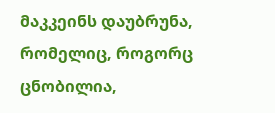მაკკეინს დაუბრუნა, რომელიც, როგორც ცნობილია,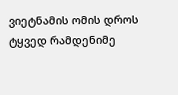ვიეტნამის ომის დროს ტყვედ რამდენიმე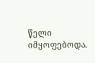წელი იმყოფებოდა.